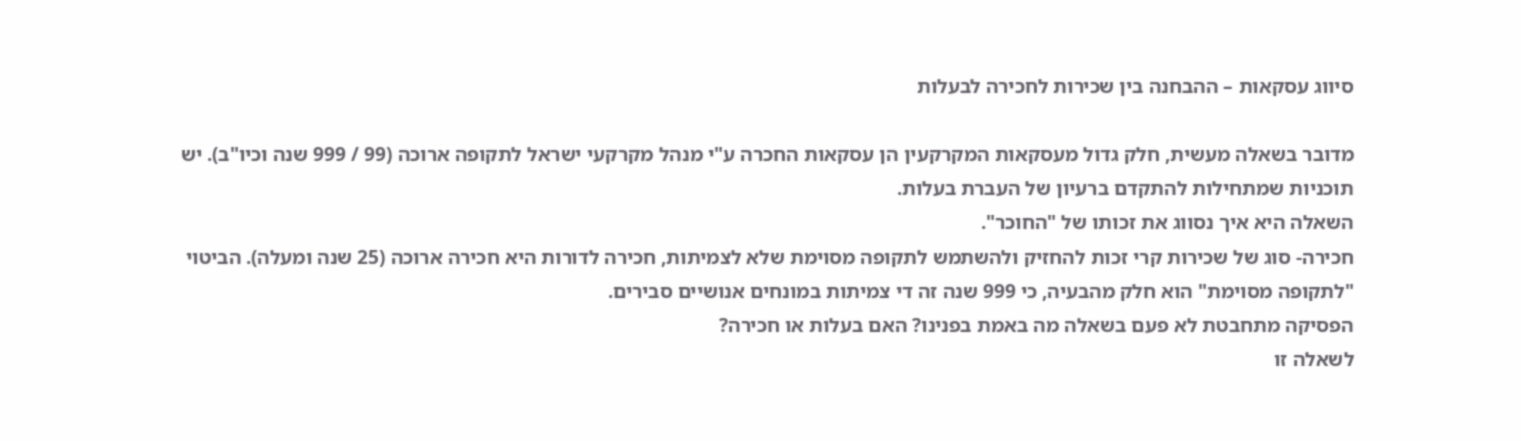סיווג עסקאות – ההבחנה בין שכירות לחכירה לבעלות

מדובר בשאלה מעשית, חלק גדול מעסקאות המקרקעין הן עסקאות החכרה ע"י מנהל מקרקעי ישראל לתקופה ארוכה (99 / 999 שנה וכיו"ב). יש תוכניות שמתחילות להתקדם ברעיון של העברת בעלות.
השאלה היא איך נסווג את זכותו של "החוכר".
חכירה- סוג של שכירות קרי זכות להחזיק ולהשתמש לתקופה מסוימת שלא לצמיתות, חכירה לדורות היא חכירה ארוכה (25 שנה ומעלה). הביטוי "לתקופה מסוימת" הוא חלק מהבעיה, כי 999 שנה זה די צמיתות במונחים אנושיים סבירים.
הפסיקה מתחבטת לא פעם בשאלה מה באמת בפנינו? האם בעלות או חכירה?
לשאלה זו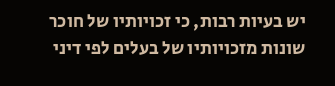יש בעיות רבות, כי זכויותיו של חוכר שונות מזכויותיו של בעלים לפי דיני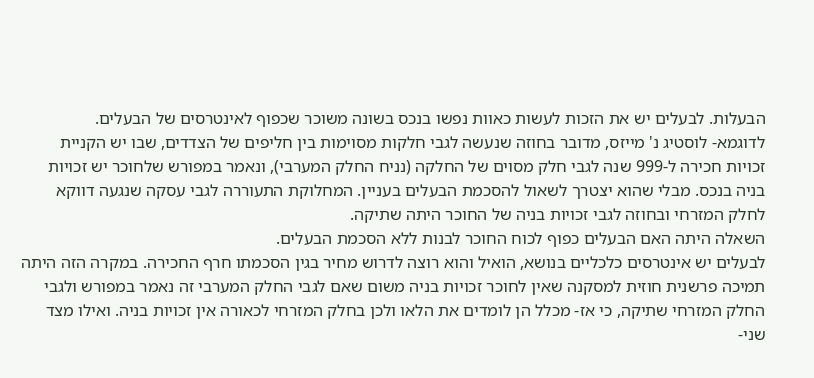הבעלות. לבעלים יש את הזכות לעשות כאוות נפשו בנכס בשונה משוכר שכפוף לאינטרסים של הבעלים.
לדוגמא- לוסטיג נ' מייזס, מדובר בחוזה שנעשה לגבי חלקות מסוימות בין חליפים של הצדדים, שבו יש הקניית זכויות חכירה ל-999 שנה לגבי חלק מסוים של החלקה (נניח החלק המערבי), ונאמר במפורש שלחוכר יש זכויות בניה בנכס. מבלי שהוא יצטרך לשאול להסכמת הבעלים בעניין. המחלוקת התעוררה לגבי עסקה שנגעה דווקא לחלק המזרחי ובחוזה לגבי זכויות בניה של החוכר היתה שתיקה.
השאלה היתה האם הבעלים כפוף לכוח החוכר לבנות ללא הסכמת הבעלים.
לבעלים יש אינטרסים כלכליים בנושא, הואיל והוא רוצה לדרוש מחיר בגין הסכמתו חרף החכירה. במקרה הזה היתה תמיכה פרשנית חוזית למסקנה שאין לחוכר זכויות בניה משום שאם לגבי החלק המערבי זה נאמר במפורש ולגבי החלק המזרחי שתיקה, כי אז- מכלל הן לומדים את הלאו ולכן בחלק המזרחי לכאורה אין זכויות בניה. ואילו מצד שני-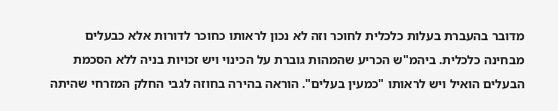מדובר בהעברת בעלות כלכלית לחוכר וזה לא נכון לראותו כחוכר לדורות אלא כבעלים מבחינה כלכלית. ביהמ"ש הכריע שהמהות גוברת על הכינוי ויש זכויות בניה ללא הסכמת הבעלים הואיל ויש לראותו "כמעין בעלים". הוראה בהירה בחוזה לגבי החלק המזרחי שהיתה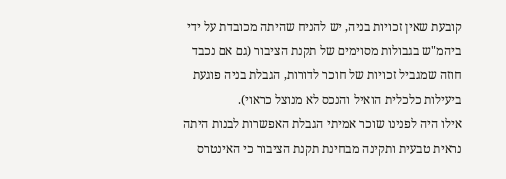קובעת שאין זכויות בניה, יש להניח שהיתה מכובדת על ידי ביהמ"ש בגבולות מסוימים של תקנת הציבור (גם אם נכבד חוזה שמגביל זכויות של חוכר לדורות, הגבלת בניה פוגעת ביעילות כלכלית הואיל והנכס לא מנוצל כראוי).
אילו היה לפנינו שוכר אמיתי הגבלת האפשרות לבנות היתה נראית טבעית ותקינה מבחינת תקנת הציבור כי האינטרס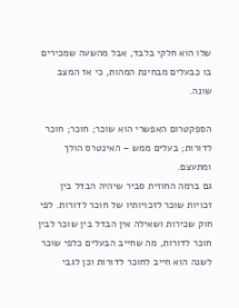שלו הוא חלקי בלבד, אבל מהשעה שמכירים בו כבעלים מבחינת המהות, כי אז המצב שונה.

הספקטרום האפשרי הוא שוכר; חוכר; חוכר לדורות; בעלים ממש – האינטרס הולך ומתעצם.
גם ברמה החוזית סביר שיהיה הבדל בין זכויות שוכר לזכויותיו של חוכר לדורות. לפי חוק שכירות ושאילה אין הבדל בין שוכר לבין חוכר לדורות, מה שחייב הבעלים כלפי שוכר לשנה הוא חייב לחוכר לדורות וכן לגבי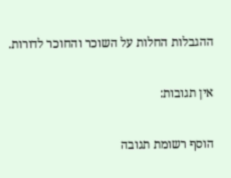ההגבלות החלות על השוכר והחוכר לדורות.

אין תגובות:

הוסף רשומת תגובה